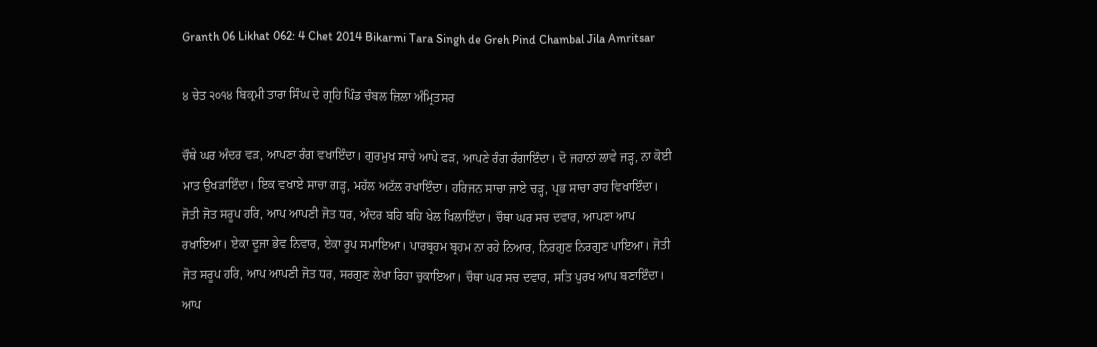Granth 06 Likhat 062: 4 Chet 2014 Bikarmi Tara Singh de Greh Pind Chambal Jila Amritsar

੪ ਚੇਤ ੨੦੧੪ ਬਿਕ੍ਰਮੀ ਤਾਰਾ ਸਿੰਘ ਦੇ ਗ੍ਰਹਿ ਪਿੰਡ ਚੰਬਲ ਜ਼ਿਲਾ ਅੰਮ੍ਰਿਤਸਰ

ਚੌਥੇ ਘਰ ਅੰਦਰ ਵੜ, ਆਪਣਾ ਰੰਗ ਵਖਾਇੰਦਾ। ਗੁਰਮੁਖ ਸਾਚੇ ਆਪੇ ਫੜ, ਆਪਣੇ ਰੰਗ ਰੰਗਾਇੰਦਾ। ਦੋ ਜਹਾਨਾਂ ਲਾਵੇ ਜੜ੍ਹ, ਨਾ ਕੋਈ ਮਾਤ ਉਖੜਾਇੰਦਾ। ਇਕ ਵਖਾਏ ਸਾਚਾ ਗੜ੍ਹ, ਮਹੱਲ ਅਟੱਲ ਰਖਾਇੰਦਾ। ਹਰਿਜਨ ਸਾਚਾ ਜਾਏ ਚੜ੍ਹ, ਪ੍ਰਭ ਸਾਚਾ ਰਾਹ ਵਿਖਾਇੰਦਾ। ਜੋਤੀ ਜੋਤ ਸਰੂਪ ਹਰਿ, ਆਪ ਆਪਣੀ ਜੋਤ ਧਰ, ਅੰਦਰ ਬਹਿ ਬਹਿ ਖੇਲ ਖਿਲਾਇੰਦਾ। ਚੌਥਾ ਘਰ ਸਚ ਦਵਾਰ, ਆਪਣਾ ਆਪ ਰਖਾਇਆ। ਏਕਾ ਦੂਜਾ ਭੇਵ ਨਿਵਾਰ, ਏਕਾ ਰੂਪ ਸਮਾਇਆ। ਪਾਰਬ੍ਰਹਮ ਬ੍ਰਹਮ ਨਾ ਰਹੇ ਨਿਆਰ, ਨਿਰਗੁਣ ਨਿਰਗੁਣ ਪਾਇਆ। ਜੋਤੀ ਜੋਤ ਸਰੂਪ ਹਰਿ, ਆਪ ਆਪਣੀ ਜੋਤ ਧਰ, ਸਰਗੁਣ ਲੇਖਾ ਰਿਹਾ ਚੁਕਾਇਆ। ਚੌਥਾ ਘਰ ਸਚ ਦਵਾਰ, ਸਤਿ ਪੁਰਖ ਆਪ ਬਣਾਇੰਦਾ। ਆਪ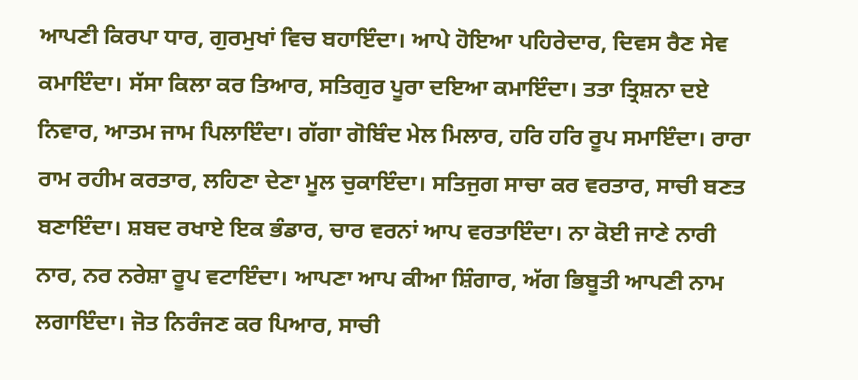ਆਪਣੀ ਕਿਰਪਾ ਧਾਰ, ਗੁਰਮੁਖਾਂ ਵਿਚ ਬਹਾਇੰਦਾ। ਆਪੇ ਹੋਇਆ ਪਹਿਰੇਦਾਰ, ਦਿਵਸ ਰੈਣ ਸੇਵ ਕਮਾਇੰਦਾ। ਸੱਸਾ ਕਿਲਾ ਕਰ ਤਿਆਰ, ਸਤਿਗੁਰ ਪੂਰਾ ਦਇਆ ਕਮਾਇੰਦਾ। ਤਤਾ ਤ੍ਰਿਸ਼ਨਾ ਦਏ ਨਿਵਾਰ, ਆਤਮ ਜਾਮ ਪਿਲਾਇੰਦਾ। ਗੱਗਾ ਗੋਬਿੰਦ ਮੇਲ ਮਿਲਾਰ, ਹਰਿ ਹਰਿ ਰੂਪ ਸਮਾਇੰਦਾ। ਰਾਰਾ ਰਾਮ ਰਹੀਮ ਕਰਤਾਰ, ਲਹਿਣਾ ਦੇਣਾ ਮੂਲ ਚੁਕਾਇੰਦਾ। ਸਤਿਜੁਗ ਸਾਚਾ ਕਰ ਵਰਤਾਰ, ਸਾਚੀ ਬਣਤ ਬਣਾਇੰਦਾ। ਸ਼ਬਦ ਰਖਾਏ ਇਕ ਭੰਡਾਰ, ਚਾਰ ਵਰਨਾਂ ਆਪ ਵਰਤਾਇੰਦਾ। ਨਾ ਕੋਈ ਜਾਣੇ ਨਾਰੀ ਨਾਰ, ਨਰ ਨਰੇਸ਼ਾ ਰੂਪ ਵਟਾਇੰਦਾ। ਆਪਣਾ ਆਪ ਕੀਆ ਸ਼ਿੰਗਾਰ, ਅੱਗ ਭਿਬੂਤੀ ਆਪਣੀ ਨਾਮ ਲਗਾਇੰਦਾ। ਜੋਤ ਨਿਰੰਜਣ ਕਰ ਪਿਆਰ, ਸਾਚੀ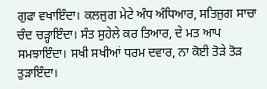ਗੁਫਾ ਵਖਾਇੰਦਾ। ਕਲਜੁਗ ਮੇਟੇ ਅੰਧ ਅੰਧਿਆਰ, ਸਤਿਜੁਗ ਸਾਚਾ ਚੰਦ ਚੜ੍ਹਾਇੰਦਾ। ਸੰਤ ਸੁਹੇਲੇ ਕਰ ਤਿਆਰ, ਦੇ ਮਤ ਆਪ ਸਮਝਾਇੰਦਾ। ਸਖੀ ਸਖੀਆਂ ਧਰਮ ਦਵਾਰ, ਨਾ ਕੋਈ ਤੋੜੇ ਤੋੜ ਤੁੜਾਇੰਦਾ।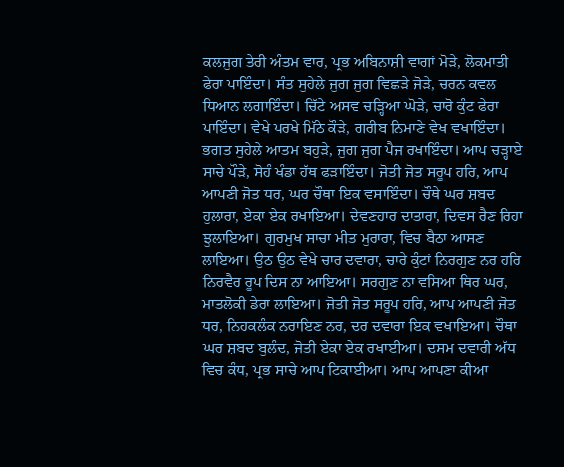ਕਲਜੁਗ ਤੇਰੀ ਅੰਤਮ ਵਾਰ, ਪ੍ਰਭ ਅਬਿਨਾਸ਼ੀ ਵਾਗਾਂ ਮੋੜੇ, ਲੋਕਮਾਤੀ ਫੇਰਾ ਪਾਇੰਦਾ। ਸੰਤ ਸੁਹੇਲੇ ਜੁਗ ਜੁਗ ਵਿਛੜੇ ਜੋੜੇ, ਚਰਨ ਕਵਲ ਧਿਆਨ ਲਗਾਇੰਦਾ। ਚਿੱਟੇ ਅਸਵ ਚੜ੍ਹਿਆ ਘੋੜੇ, ਚਾਰੋ ਕੁੰਟ ਫੇਰਾ ਪਾਇੰਦਾ। ਵੇਖੇ ਪਰਖੇ ਮਿੱਠੇ ਕੌੜੇ, ਗਰੀਬ ਨਿਮਾਣੇ ਵੇਖ ਵਖਾਇੰਦਾ। ਭਗਤ ਸੁਹੇਲੇ ਆਤਮ ਬਹੁੜੇ, ਜੁਗ ਜੁਗ ਪੈਜ ਰਖਾਇੰਦਾ। ਆਪ ਚੜ੍ਹਾਏ ਸਾਚੇ ਪੌੜੇ, ਸੋਹੰ ਖੰਡਾ ਹੱਥ ਫੜਾਇੰਦਾ। ਜੋਤੀ ਜੋਤ ਸਰੂਪ ਹਰਿ, ਆਪ ਆਪਣੀ ਜੋਤ ਧਰ, ਘਰ ਚੌਥਾ ਇਕ ਵਸਾਇੰਦਾ। ਚੌਥੇ ਘਰ ਸ਼ਬਦ ਹੁਲਾਰਾ, ਏਕਾ ਏਕ ਰਖਾਇਆ। ਦੇਵਣਹਾਰ ਦਾਤਾਰਾ, ਦਿਵਸ ਰੈਣ ਰਿਹਾ ਝੁਲਾਇਆ। ਗੁਰਮੁਖ ਸਾਚਾ ਮੀਤ ਮੁਰਾਰਾ, ਵਿਚ ਬੈਠਾ ਆਸਣ ਲਾਇਆ। ਉਠ ਉਠ ਵੇਖੇ ਚਾਰ ਦਵਾਰਾ, ਚਾਰੇ ਕੁੰਟਾਂ ਨਿਰਗੁਣ ਨਰ ਹਰਿ ਨਿਰਵੈਰ ਰੂਪ ਦਿਸ ਨਾ ਆਇਆ। ਸਰਗੁਣ ਨਾ ਵਸਿਆ ਥਿਰ ਘਰ, ਮਾਤਲੋਕੀ ਡੇਰਾ ਲਾਇਆ। ਜੋਤੀ ਜੋਤ ਸਰੂਪ ਹਰਿ, ਆਪ ਆਪਣੀ ਜੋਤ ਧਰ, ਨਿਹਕਲੰਕ ਨਰਾਇਣ ਨਰ, ਦਰ ਦਵਾਰਾ ਇਕ ਵਖਾਇਆ। ਚੌਥਾ ਘਰ ਸ਼ਬਦ ਬੁਲੰਦ, ਜੋਤੀ ਏਕਾ ਏਕ ਰਖਾਈਆ। ਦਸਮ ਦਵਾਰੀ ਅੱਧ ਵਿਚ ਕੰਧ, ਪ੍ਰਭ ਸਾਚੇ ਆਪ ਟਿਕਾਈਆ। ਆਪ ਆਪਣਾ ਕੀਆ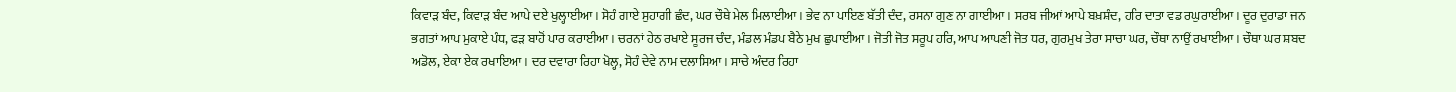ਕਿਵਾੜ ਬੰਦ, ਕਿਵਾੜ ਬੰਦ ਆਪੇ ਦਏ ਖੁਲ੍ਹਾਈਆ। ਸੋਹੰ ਗਾਏ ਸੁਹਾਗੀ ਛੰਦ, ਘਰ ਚੌਥੇ ਮੇਲ ਮਿਲਾਈਆ। ਭੇਵ ਨਾ ਪਾਇਣ ਬੱਤੀ ਦੰਦ, ਰਸਨਾ ਗੁਣ ਨਾ ਗਾਈਆ। ਸਰਬ ਜੀਆਂ ਆਪੇ ਬਖ਼ਸ਼ੰਦ, ਹਰਿ ਦਾਤਾ ਵਡ ਰਘੁਰਾਈਆ। ਦੂਰ ਦੁਰਾਡਾ ਜਨ ਭਗਤਾਂ ਆਪ ਮੁਕਾਏ ਪੰਧ, ਫੜ ਬਾਹੋਂ ਪਾਰ ਕਰਾਈਆ। ਚਰਨਾਂ ਹੇਠ ਰਖਾਏ ਸੂਰਜ ਚੰਦ, ਮੰਡਲ ਮੰਡਪ ਬੈਠੇ ਮੁਖ ਛੁਪਾਈਆ। ਜੋਤੀ ਜੋਤ ਸਰੂਪ ਹਰਿ, ਆਪ ਆਪਣੀ ਜੋਤ ਧਰ, ਗੁਰਮੁਖ ਤੇਰਾ ਸਾਚਾ ਘਰ, ਚੌਥਾ ਨਾਉਂ ਰਖਾਈਆ। ਚੌਥਾ ਘਰ ਸ਼ਬਦ ਅਡੋਲ, ਏਕਾ ਏਕ ਰਖਾਇਆ। ਦਰ ਦਵਾਰਾ ਰਿਹਾ ਖੋਲ੍ਹ, ਸੋਹੰ ਦੇਵੇ ਨਾਮ ਦਲਾਸਿਆ। ਸਾਚੇ ਅੰਦਰ ਰਿਹਾ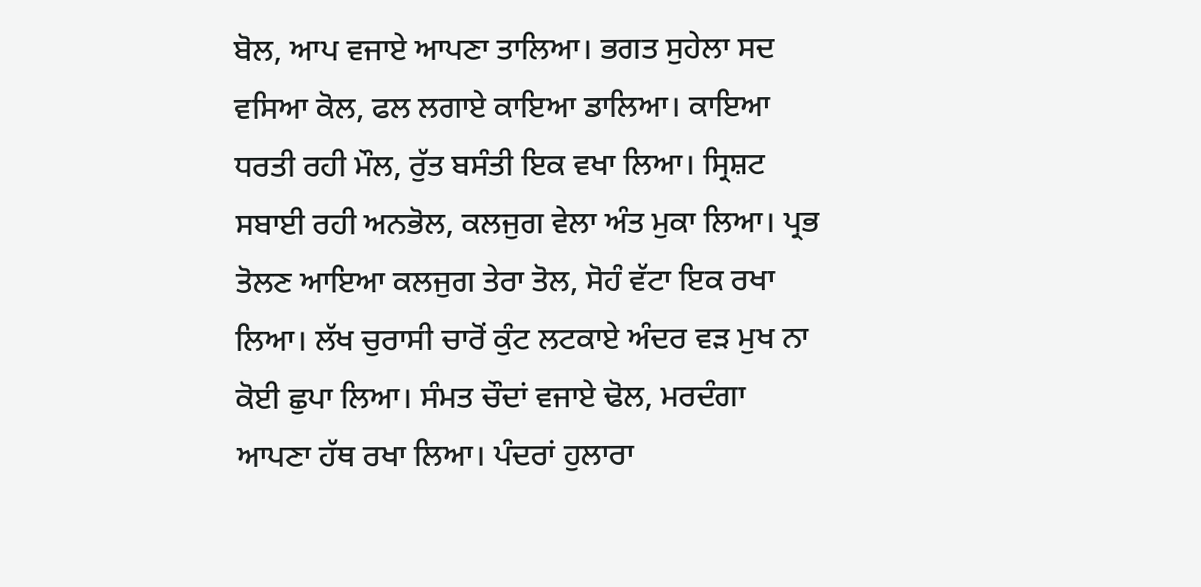ਬੋਲ, ਆਪ ਵਜਾਏ ਆਪਣਾ ਤਾਲਿਆ। ਭਗਤ ਸੁਹੇਲਾ ਸਦ ਵਸਿਆ ਕੋਲ, ਫਲ ਲਗਾਏ ਕਾਇਆ ਡਾਲਿਆ। ਕਾਇਆ ਧਰਤੀ ਰਹੀ ਮੌਲ, ਰੁੱਤ ਬਸੰਤੀ ਇਕ ਵਖਾ ਲਿਆ। ਸ੍ਰਿਸ਼ਟ ਸਬਾਈ ਰਹੀ ਅਨਭੋਲ, ਕਲਜੁਗ ਵੇਲਾ ਅੰਤ ਮੁਕਾ ਲਿਆ। ਪ੍ਰਭ ਤੋਲਣ ਆਇਆ ਕਲਜੁਗ ਤੇਰਾ ਤੋਲ, ਸੋਹੰ ਵੱਟਾ ਇਕ ਰਖਾ ਲਿਆ। ਲੱਖ ਚੁਰਾਸੀ ਚਾਰੋਂ ਕੁੰਟ ਲਟਕਾਏ ਅੰਦਰ ਵੜ ਮੁਖ ਨਾ ਕੋਈ ਛੁਪਾ ਲਿਆ। ਸੰਮਤ ਚੌਦਾਂ ਵਜਾਏ ਢੋਲ, ਮਰਦੰਗਾ ਆਪਣਾ ਹੱਥ ਰਖਾ ਲਿਆ। ਪੰਦਰਾਂ ਹੁਲਾਰਾ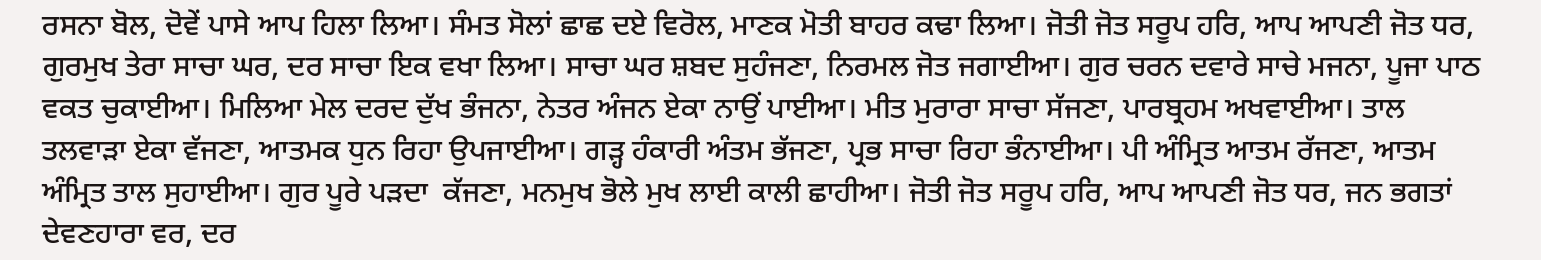ਰਸਨਾ ਬੋਲ, ਦੋਵੇਂ ਪਾਸੇ ਆਪ ਹਿਲਾ ਲਿਆ। ਸੰਮਤ ਸੋਲਾਂ ਛਾਛ ਦਏ ਵਿਰੋਲ, ਮਾਣਕ ਮੋਤੀ ਬਾਹਰ ਕਢਾ ਲਿਆ। ਜੋਤੀ ਜੋਤ ਸਰੂਪ ਹਰਿ, ਆਪ ਆਪਣੀ ਜੋਤ ਧਰ, ਗੁਰਮੁਖ ਤੇਰਾ ਸਾਚਾ ਘਰ, ਦਰ ਸਾਚਾ ਇਕ ਵਖਾ ਲਿਆ। ਸਾਚਾ ਘਰ ਸ਼ਬਦ ਸੁਹੰਜਣਾ, ਨਿਰਮਲ ਜੋਤ ਜਗਾਈਆ। ਗੁਰ ਚਰਨ ਦਵਾਰੇ ਸਾਚੇ ਮਜਨਾ, ਪੂਜਾ ਪਾਠ ਵਕਤ ਚੁਕਾਈਆ। ਮਿਲਿਆ ਮੇਲ ਦਰਦ ਦੁੱਖ ਭੰਜਨਾ, ਨੇਤਰ ਅੰਜਨ ਏਕਾ ਨਾਉਂ ਪਾਈਆ। ਮੀਤ ਮੁਰਾਰਾ ਸਾਚਾ ਸੱਜਣਾ, ਪਾਰਬ੍ਰਹਮ ਅਖਵਾਈਆ। ਤਾਲ ਤਲਵਾੜਾ ਏਕਾ ਵੱਜਣਾ, ਆਤਮਕ ਧੁਨ ਰਿਹਾ ਉਪਜਾਈਆ। ਗੜ੍ਹ ਹੰਕਾਰੀ ਅੰਤਮ ਭੱਜਣਾ, ਪ੍ਰਭ ਸਾਚਾ ਰਿਹਾ ਭੰਨਾਈਆ। ਪੀ ਅੰਮ੍ਰਿਤ ਆਤਮ ਰੱਜਣਾ, ਆਤਮ ਅੰਮ੍ਰਿਤ ਤਾਲ ਸੁਹਾਈਆ। ਗੁਰ ਪੂਰੇ ਪੜਦਾ  ਕੱਜਣਾ, ਮਨਮੁਖ ਭੋਲੇ ਮੁਖ ਲਾਈ ਕਾਲੀ ਛਾਹੀਆ। ਜੋਤੀ ਜੋਤ ਸਰੂਪ ਹਰਿ, ਆਪ ਆਪਣੀ ਜੋਤ ਧਰ, ਜਨ ਭਗਤਾਂ ਦੇਵਣਹਾਰਾ ਵਰ, ਦਰ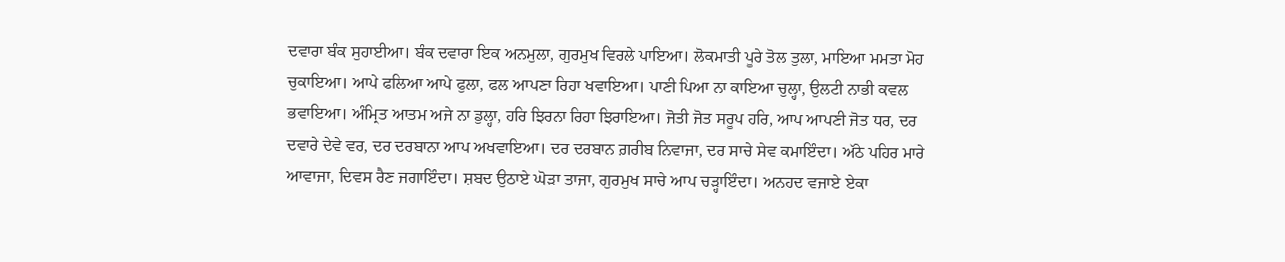ਦਵਾਰਾ ਬੰਕ ਸੁਹਾਈਆ। ਬੰਕ ਦਵਾਰਾ ਇਕ ਅਨਮੁਲਾ, ਗੁਰਮੁਖ ਵਿਰਲੇ ਪਾਇਆ। ਲੋਕਮਾਤੀ ਪੂਰੇ ਤੋਲ ਤੁਲਾ, ਮਾਇਆ ਮਮਤਾ ਮੋਹ ਚੁਕਾਇਆ। ਆਪੇ ਫਲਿਆ ਆਪੇ ਫੁਲਾ, ਫਲ ਆਪਣਾ ਰਿਹਾ ਖਵਾਇਆ। ਪਾਣੀ ਪਿਆ ਨਾ ਕਾਇਆ ਚੁਲ੍ਹਾ, ਉਲਟੀ ਨਾਭੀ ਕਵਲ ਭਵਾਇਆ। ਅੰਮ੍ਰਿਤ ਆਤਮ ਅਜੇ ਨਾ ਡੁਲ੍ਹਾ, ਹਰਿ ਝਿਰਨਾ ਰਿਹਾ ਝਿਰਾਇਆ। ਜੋਤੀ ਜੋਤ ਸਰੂਪ ਹਰਿ, ਆਪ ਆਪਣੀ ਜੋਤ ਧਰ, ਦਰ ਦਵਾਰੇ ਦੇਵੇ ਵਰ, ਦਰ ਦਰਬਾਨਾ ਆਪ ਅਖਵਾਇਆ। ਦਰ ਦਰਬਾਨ ਗ਼ਰੀਬ ਨਿਵਾਜਾ, ਦਰ ਸਾਚੇ ਸੇਵ ਕਮਾਇੰਦਾ। ਅੱਠੇ ਪਹਿਰ ਮਾਰੇ ਆਵਾਜਾ, ਦਿਵਸ ਰੈਣ ਜਗਾਇੰਦਾ। ਸ਼ਬਦ ਉਠਾਏ ਘੋੜਾ ਤਾਜਾ, ਗੁਰਮੁਖ ਸਾਚੇ ਆਪ ਚੜ੍ਹਾਇੰਦਾ। ਅਨਹਦ ਵਜਾਏ ਏਕਾ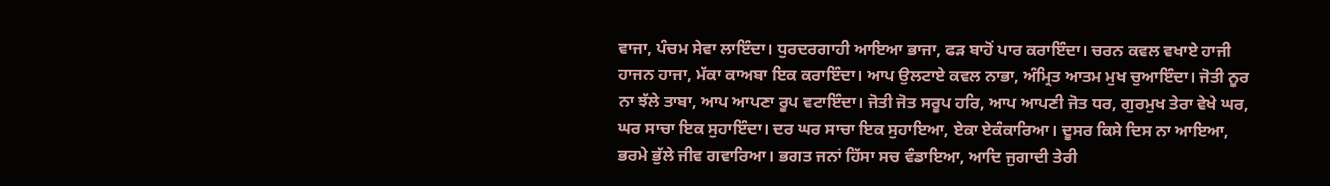ਵਾਜਾ, ਪੰਚਮ ਸੇਵਾ ਲਾਇੰਦਾ। ਧੁਰਦਰਗਾਹੀ ਆਇਆ ਭਾਜਾ, ਫੜ ਬਾਹੋਂ ਪਾਰ ਕਰਾਇੰਦਾ। ਚਰਨ ਕਵਲ ਵਖਾਏ ਹਾਜੀ ਹਾਜਨ ਹਾਜਾ, ਮੱਕਾ ਕਾਅਬਾ ਇਕ ਕਰਾਇੰਦਾ। ਆਪ ਉਲਟਾਏ ਕਵਲ ਨਾਭਾ, ਅੰਮ੍ਰਿਤ ਆਤਮ ਮੁਖ ਚੁਆਇੰਦਾ। ਜੋਤੀ ਨੂਰ ਨਾ ਝੱਲੇ ਤਾਬਾ, ਆਪ ਆਪਣਾ ਰੂਪ ਵਟਾਇੰਦਾ। ਜੋਤੀ ਜੋਤ ਸਰੂਪ ਹਰਿ, ਆਪ ਆਪਣੀ ਜੋਤ ਧਰ, ਗੁਰਮੁਖ ਤੇਰਾ ਵੇਖੇ ਘਰ, ਘਰ ਸਾਚਾ ਇਕ ਸੁਹਾਇੰਦਾ। ਦਰ ਘਰ ਸਾਚਾ ਇਕ ਸੁਹਾਇਆ, ਏਕਾ ਏਕੰਕਾਰਿਆ। ਦੂਸਰ ਕਿਸੇ ਦਿਸ ਨਾ ਆਇਆ, ਭਰਮੇ ਭੁੱਲੇ ਜੀਵ ਗਵਾਰਿਆ। ਭਗਤ ਜਨਾਂ ਹਿੱਸਾ ਸਚ ਵੰਡਾਇਆ, ਆਦਿ ਜੁਗਾਦੀ ਤੇਰੀ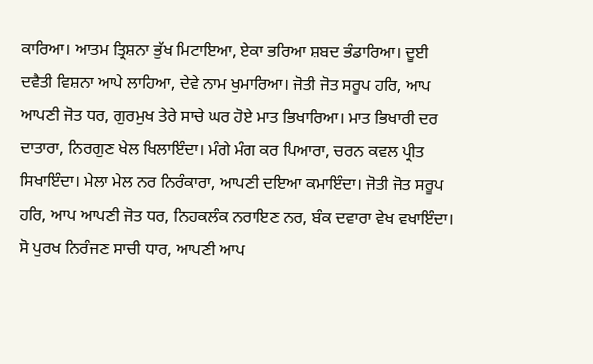ਕਾਰਿਆ। ਆਤਮ ਤ੍ਰਿਸ਼ਨਾ ਭੁੱਖ ਮਿਟਾਇਆ, ਏਕਾ ਭਰਿਆ ਸ਼ਬਦ ਭੰਡਾਰਿਆ। ਦੂਈ ਦਵੈਤੀ ਵਿਸ਼ਨਾ ਆਪੇ ਲਾਹਿਆ, ਦੇਵੇ ਨਾਮ ਖੁਮਾਰਿਆ। ਜੋਤੀ ਜੋਤ ਸਰੂਪ ਹਰਿ, ਆਪ ਆਪਣੀ ਜੋਤ ਧਰ, ਗੁਰਮੁਖ ਤੇਰੇ ਸਾਚੇ ਘਰ ਹੋਏ ਮਾਤ ਭਿਖਾਰਿਆ। ਮਾਤ ਭਿਖਾਰੀ ਦਰ ਦਾਤਾਰਾ, ਨਿਰਗੁਣ ਖੇਲ ਖਿਲਾਇੰਦਾ। ਮੰਗੇ ਮੰਗ ਕਰ ਪਿਆਰਾ, ਚਰਨ ਕਵਲ ਪ੍ਰੀਤ ਸਿਖਾਇੰਦਾ। ਮੇਲਾ ਮੇਲ ਨਰ ਨਿਰੰਕਾਰਾ, ਆਪਣੀ ਦਇਆ ਕਮਾਇੰਦਾ। ਜੋਤੀ ਜੋਤ ਸਰੂਪ ਹਰਿ, ਆਪ ਆਪਣੀ ਜੋਤ ਧਰ, ਨਿਹਕਲੰਕ ਨਰਾਇਣ ਨਰ, ਬੰਕ ਦਵਾਰਾ ਵੇਖ ਵਖਾਇੰਦਾ। ਸੋ ਪੁਰਖ ਨਿਰੰਜਣ ਸਾਚੀ ਧਾਰ, ਆਪਣੀ ਆਪ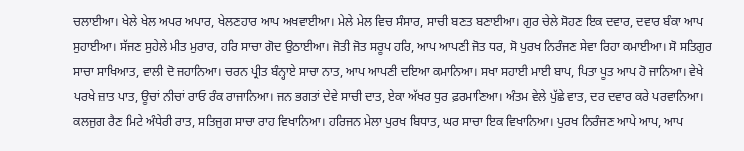ਚਲਾਈਆ। ਖੇਲੇ ਖੇਲ ਅਪਰ ਅਪਾਰ, ਖੇਲਣਹਾਰ ਆਪ ਅਖਵਾਈਆ। ਮੇਲੇ ਮੇਲ ਵਿਚ ਸੰਸਾਰ, ਸਾਚੀ ਬਣਤ ਬਣਾਈਆ। ਗੁਰ ਚੇਲੇ ਸੋਹਣ ਇਕ ਦਵਾਰ, ਦਵਾਰ ਬੰਕਾ ਆਪ ਸੁਹਾਈਆ। ਸੱਜਣ ਸੁਹੇਲੇ ਮੀਤ ਮੁਰਾਰ, ਹਰਿ ਸਾਚਾ ਗੋਦ ਉਠਾਈਆ। ਜੋਤੀ ਜੋਤ ਸਰੂਪ ਹਰਿ, ਆਪ ਆਪਣੀ ਜੋਤ ਧਰ, ਸੋ ਪੁਰਖ ਨਿਰੰਜਣ ਸੇਵਾ ਰਿਹਾ ਕਮਾਈਆ। ਸੋ ਸਤਿਗੁਰ ਸਾਚਾ ਸਾਖਿਆਤ, ਵਾਲੀ ਦੋ ਜਹਾਨਿਆ। ਚਰਨ ਪ੍ਰੀਤ ਬੰਨ੍ਹਾਏ ਸਾਚਾ ਨਾਤ, ਆਪ ਆਪਣੀ ਦਇਆ ਕਮਾਨਿਆ। ਸਖਾ ਸਹਾਈ ਮਾਈ ਬਾਪ, ਪਿਤਾ ਪੂਤ ਆਪ ਹੋ ਜਾਨਿਆ। ਵੇਖੇ ਪਰਖੇ ਜ਼ਾਤ ਪਾਤ, ਊਚਾਂ ਨੀਚਾਂ ਰਾਓ ਰੰਕ ਰਾਜਾਨਿਆ। ਜਨ ਭਗਤਾਂ ਦੇਵੇ ਸਾਚੀ ਦਾਤ, ਏਕਾ ਅੱਖਰ ਧੁਰ ਫ਼ਰਮਾਣਿਆ। ਅੰਤਮ ਵੇਲੇ ਪੁੱਛੇ ਵਾਤ, ਦਰ ਦਵਾਰ ਕਰੇ ਪਰਵਾਨਿਆ। ਕਲਜੁਗ ਰੈਣ ਮਿਟੇ ਅੰਧੇਰੀ ਰਾਤ, ਸਤਿਜੁਗ ਸਾਚਾ ਰਾਹ ਵਿਖਾਨਿਆ। ਹਰਿਜਨ ਮੇਲਾ ਪੁਰਖ ਬਿਧਾਤ, ਘਰ ਸਾਚਾ ਇਕ ਵਿਖਾਨਿਆ। ਪੁਰਖ ਨਿਰੰਜਣ ਆਪੇ ਆਪ, ਆਪ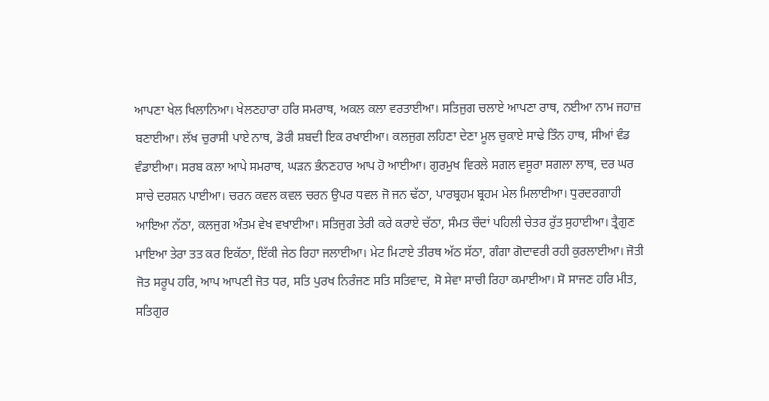ਆਪਣਾ ਖੇਲ ਖਿਲਾਨਿਆ। ਖੇਲਣਹਾਰਾ ਹਰਿ ਸਮਰਾਥ, ਅਕਲ ਕਲਾ ਵਰਤਾਈਆ। ਸਤਿਜੁਗ ਚਲਾਏ ਆਪਣਾ ਰਾਥ, ਨਈਆ ਨਾਮ ਜਹਾਜ਼ ਬਣਾਈਆ। ਲੱਖ ਚੁਰਾਸੀ ਪਾਏ ਨਾਥ, ਡੋਰੀ ਸ਼ਬਦੀ ਇਕ ਰਖਾਈਆ। ਕਲਜੁਗ ਲਹਿਣਾ ਦੇਣਾ ਮੂਲ ਚੁਕਾਏ ਸਾਢੇ ਤਿੰਨ ਹਾਥ, ਸੀਆਂ ਵੰਡ ਵੰਡਾਈਆ। ਸਰਬ ਕਲਾ ਆਪੇ ਸਮਰਾਥ, ਘੜਨ ਭੰਨਣਹਾਰ ਆਪ ਹੋ ਆਈਆ। ਗੁਰਮੁਖ ਵਿਰਲੇ ਸਗਲ ਵਸੂਰਾ ਸਗਲਾ ਲਾਥ, ਦਰ ਘਰ ਸਾਚੇ ਦਰਸ਼ਨ ਪਾਈਆ। ਚਰਨ ਕਵਲ ਕਵਲ ਚਰਨ ਉਪਰ ਧਵਲ ਜੋ ਜਨ ਢੱਠਾ, ਪਾਰਬ੍ਰਹਮ ਬ੍ਰਹਮ ਮੇਲ ਮਿਲਾਈਆ। ਧੁਰਦਰਗਾਹੀ ਆਇਆ ਨੱਠਾ, ਕਲਜੁਗ ਅੰਤਮ ਵੇਖ ਵਖਾਈਆ। ਸਤਿਜੁਗ ਤੇਰੀ ਕਰੇ ਕਰਾਏ ਚੱਠਾ, ਸੰਮਤ ਚੌਦਾਂ ਪਹਿਲੀ ਚੇਤਰ ਰੁੱਤ ਸੁਹਾਈਆ। ਤ੍ਰੈਗੁਣ ਮਾਇਆ ਤੇਰਾ ਤਤ ਕਰ ਇਕੱਠਾ, ਇੱਕੀ ਜੇਠ ਰਿਹਾ ਜਲਾਈਆ। ਮੇਟ ਮਿਟਾਏ ਤੀਰਥ ਅੱਠ ਸੱਠਾ, ਗੰਗਾ ਗੋਦਾਵਰੀ ਰਹੀ ਕੁਰਲਾਈਆ। ਜੋਤੀ ਜੋਤ ਸਰੂਪ ਹਰਿ, ਆਪ ਆਪਣੀ ਜੋਤ ਧਰ, ਸਤਿ ਪੁਰਖ ਨਿਰੰਜਣ ਸਤਿ ਸਤਿਵਾਦ, ਸੋ ਸੇਵਾ ਸਾਚੀ ਰਿਹਾ ਕਮਾਈਆ। ਸੋ ਸਾਜਣ ਹਰਿ ਮੀਤ, ਸਤਿਗੁਰ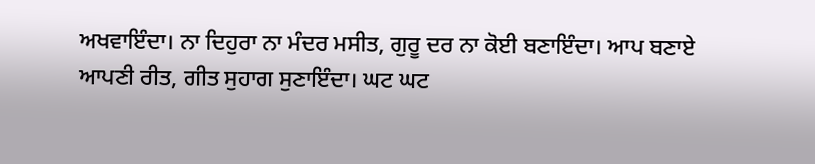ਅਖਵਾਇੰਦਾ। ਨਾ ਦਿਹੁਰਾ ਨਾ ਮੰਦਰ ਮਸੀਤ, ਗੁਰੂ ਦਰ ਨਾ ਕੋਈ ਬਣਾਇੰਦਾ। ਆਪ ਬਣਾਏ ਆਪਣੀ ਰੀਤ, ਗੀਤ ਸੁਹਾਗ ਸੁਣਾਇੰਦਾ। ਘਟ ਘਟ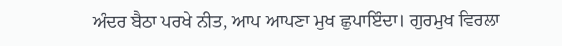ਅੰਦਰ ਬੈਠਾ ਪਰਖੇ ਨੀਤ, ਆਪ ਆਪਣਾ ਮੁਖ ਛੁਪਾਇੰਦਾ। ਗੁਰਮੁਖ ਵਿਰਲਾ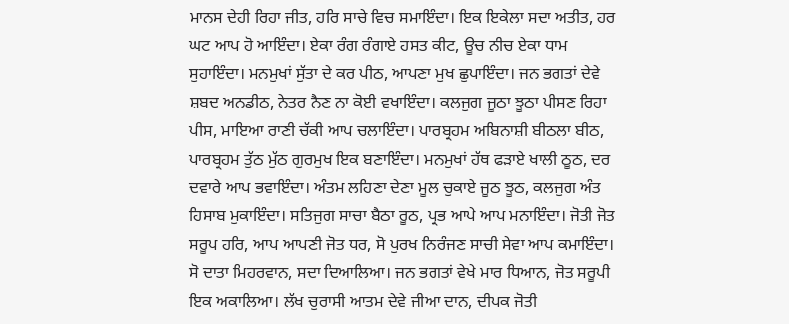ਮਾਨਸ ਦੇਹੀ ਰਿਹਾ ਜੀਤ, ਹਰਿ ਸਾਚੇ ਵਿਚ ਸਮਾਇੰਦਾ। ਇਕ ਇਕੇਲਾ ਸਦਾ ਅਤੀਤ, ਹਰ ਘਟ ਆਪ ਹੋ ਆਇੰਦਾ। ਏਕਾ ਰੰਗ ਰੰਗਾਏ ਹਸਤ ਕੀਟ, ਊਚ ਨੀਚ ਏਕਾ ਧਾਮ ਸੁਹਾਇੰਦਾ। ਮਨਮੁਖਾਂ ਸੁੱਤਾ ਦੇ ਕਰ ਪੀਠ, ਆਪਣਾ ਮੁਖ ਛੁਪਾਇੰਦਾ। ਜਨ ਭਗਤਾਂ ਦੇਵੇ ਸ਼ਬਦ ਅਨਡੀਠ, ਨੇਤਰ ਨੈਣ ਨਾ ਕੋਈ ਵਖਾਇੰਦਾ। ਕਲਜੁਗ ਜੂਠਾ ਝੂਠਾ ਪੀਸਣ ਰਿਹਾ ਪੀਸ, ਮਾਇਆ ਰਾਣੀ ਚੱਕੀ ਆਪ ਚਲਾਇੰਦਾ। ਪਾਰਬ੍ਰਹਮ ਅਬਿਨਾਸ਼ੀ ਬੀਠਲਾ ਬੀਠ, ਪਾਰਬ੍ਰਹਮ ਤੁੱਠ ਮੁੱਠ ਗੁਰਮੁਖ ਇਕ ਬਣਾਇੰਦਾ। ਮਨਮੁਖਾਂ ਹੱਥ ਫੜਾਏ ਖਾਲੀ ਠੂਠ, ਦਰ ਦਵਾਰੇ ਆਪ ਭਵਾਇੰਦਾ। ਅੰਤਮ ਲਹਿਣਾ ਦੇਣਾ ਮੂਲ ਚੁਕਾਏ ਜੂਠ ਝੂਠ, ਕਲਜੁਗ ਅੰਤ ਹਿਸਾਬ ਮੁਕਾਇੰਦਾ। ਸਤਿਜੁਗ ਸਾਚਾ ਬੈਠਾ ਰੂਠ, ਪ੍ਰਭ ਆਪੇ ਆਪ ਮਨਾਇੰਦਾ। ਜੋਤੀ ਜੋਤ ਸਰੂਪ ਹਰਿ, ਆਪ ਆਪਣੀ ਜੋਤ ਧਰ, ਸੋ ਪੁਰਖ ਨਿਰੰਜਣ ਸਾਚੀ ਸੇਵਾ ਆਪ ਕਮਾਇੰਦਾ। ਸੋ ਦਾਤਾ ਮਿਹਰਵਾਨ, ਸਦਾ ਦਿਆਲਿਆ। ਜਨ ਭਗਤਾਂ ਵੇਖੇ ਮਾਰ ਧਿਆਨ, ਜੋਤ ਸਰੂਪੀ ਇਕ ਅਕਾਲਿਆ। ਲੱਖ ਚੁਰਾਸੀ ਆਤਮ ਦੇਵੇ ਜੀਆ ਦਾਨ, ਦੀਪਕ ਜੋਤੀ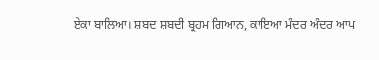ਏਕਾ ਬਾਲਿਆ। ਸ਼ਬਦ ਸ਼ਬਦੀ ਬ੍ਰਹਮ ਗਿਆਨ, ਕਾਇਆ ਮੰਦਰ ਅੰਦਰ ਆਪ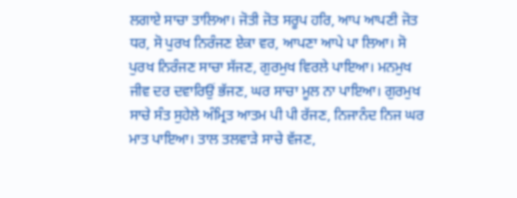ਲਗਾਏ ਸਾਚਾ ਤਾਲਿਆ। ਜੋਤੀ ਜੋਤ ਸਰੂਪ ਹਰਿ, ਆਪ ਆਪਣੀ ਜੋਤ ਧਰ, ਸੋ ਪੁਰਖ ਨਿਰੰਜਣ ਏਕਾ ਵਰ, ਆਪਣਾ ਆਪੇ ਪਾ ਲਿਆ। ਸੋ ਪੁਰਖ ਨਿਰੰਜਣ ਸਾਚਾ ਸੱਜਣ, ਗੁਰਮੁਖ ਵਿਰਲੇ ਪਾਇਆ। ਮਨਮੁਖ ਜੀਵ ਦਰ ਦਵਾਰਿਉਂ ਭੱਜਣ, ਘਰ ਸਾਚਾ ਮੂਲ ਨਾ ਪਾਇਆ। ਗੁਰਮੁਖ ਸਾਚੇ ਸੰਤ ਸੁਹੇਲੇ ਅੰਮ੍ਰਿਤ ਆਤਮ ਪੀ ਪੀ ਰੱਜਣ, ਨਿਜਾਨੰਦ ਨਿਜ ਘਰ ਮਾਤ ਪਾਇਆ। ਤਾਲ ਤਲਵਾੜੇ ਸਾਚੇ ਵੱਜਣ,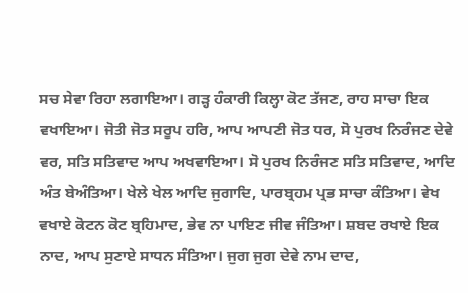ਸਚ ਸੇਵਾ ਰਿਹਾ ਲਗਾਇਆ। ਗੜ੍ਹ ਹੰਕਾਰੀ ਕਿਲ੍ਹਾ ਕੋਟ ਤੱਜਣ, ਰਾਹ ਸਾਚਾ ਇਕ ਵਖਾਇਆ। ਜੋਤੀ ਜੋਤ ਸਰੂਪ ਹਰਿ, ਆਪ ਆਪਣੀ ਜੋਤ ਧਰ, ਸੋ ਪੁਰਖ ਨਿਰੰਜਣ ਦੇਵੇ ਵਰ, ਸਤਿ ਸਤਿਵਾਦ ਆਪ ਅਖਵਾਇਆ। ਸੋ ਪੁਰਖ ਨਿਰੰਜਣ ਸਤਿ ਸਤਿਵਾਦ, ਆਦਿ ਅੰਤ ਬੇਅੰਤਿਆ। ਖੇਲੇ ਖੇਲ ਆਦਿ ਜੁਗਾਦਿ, ਪਾਰਬ੍ਰਹਮ ਪ੍ਰਭ ਸਾਚਾ ਕੰਤਿਆ। ਵੇਖ ਵਖਾਏ ਕੋਟਨ ਕੋਟ ਬ੍ਰਹਿਮਾਦ, ਭੇਵ ਨਾ ਪਾਇਣ ਜੀਵ ਜੰਤਿਆ। ਸ਼ਬਦ ਰਖਾਏ ਇਕ ਨਾਦ, ਆਪ ਸੁਣਾਏ ਸਾਧਨ ਸੰਤਿਆ। ਜੁਗ ਜੁਗ ਦੇਵੇ ਨਾਮ ਦਾਦ,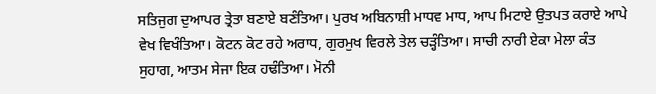ਸਤਿਜੁਗ ਦੁਆਪਰ ਤ੍ਰੇਤਾ ਬਣਾਏ ਬਣੰਤਿਆ। ਪੁਰਖ ਅਬਿਨਾਸ਼ੀ ਮਾਧਵ ਮਾਧ, ਆਪ ਮਿਟਾਏ ਉਤਪਤ ਕਰਾਏ ਆਪੇ ਵੇਖ ਵਿਖੰਤਿਆ। ਕੋਟਨ ਕੋਟ ਰਹੇ ਅਰਾਧ, ਗੁਰਮੁਖ ਵਿਰਲੇ ਤੇਲ ਚੜ੍ਹੰਤਿਆ। ਸਾਚੀ ਨਾਰੀ ਏਕਾ ਮੇਲਾ ਕੰਤ ਸੁਹਾਗ, ਆਤਮ ਸੇਜਾ ਇਕ ਹਢੰਤਿਆ। ਮੋਨੀ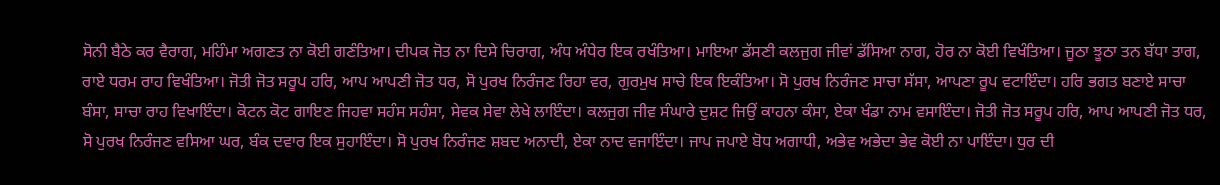ਸੋਨੀ ਬੈਠੇ ਕਰ ਵੈਰਾਗ, ਮਹਿੰਮਾ ਅਗਣਤ ਨਾ ਕੋਈ ਗਣੰਤਿਆ। ਦੀਪਕ ਜੋਤ ਨਾ ਦਿਸੇ ਚਿਰਾਗ, ਅੰਧ ਅੰਧੇਰ ਇਕ ਰਖੰਤਿਆ। ਮਾਇਆ ਡੱਸਣੀ ਕਲਜੁਗ ਜੀਵਾਂ ਡੱਸਿਆ ਨਾਗ, ਹੋਰ ਨਾ ਕੋਈ ਵਿਖੰਤਿਆ। ਜੂਠਾ ਝੂਠਾ ਤਨ ਬੱਧਾ ਤਾਗ, ਰਾਏ ਧਰਮ ਰਾਹ ਵਿਖੰਤਿਆ। ਜੋਤੀ ਜੋਤ ਸਰੂਪ ਹਰਿ, ਆਪ ਆਪਣੀ ਜੋਤ ਧਰ, ਸੋ ਪੁਰਖ ਨਿਰੰਜਣ ਰਿਹਾ ਵਰ, ਗੁਰਮੁਖ ਸਾਚੇ ਇਕ ਇਕੰਤਿਆ। ਸੋ ਪੁਰਖ ਨਿਰੰਜਣ ਸਾਚਾ ਸੱਸਾ, ਆਪਣਾ ਰੂਪ ਵਟਾਇੰਦਾ। ਹਰਿ ਭਗਤ ਬਣਾਏ ਸਾਚਾ ਬੰਸਾ, ਸਾਚਾ ਰਾਹ ਵਿਖਾਇੰਦਾ। ਕੋਟਨ ਕੋਟ ਗਾਇਣ ਜਿਹਵਾ ਸਹੰਸ ਸਹੰਸਾ, ਸੇਵਕ ਸੇਵਾ ਲੇਖੇ ਲਾਇੰਦਾ। ਕਲਜੁਗ ਜੀਵ ਸੰਘਾਰੇ ਦੁਸ਼ਟ ਜਿਉਂ ਕਾਹਨਾ ਕੰਸਾ, ਏਕਾ ਖੰਡਾ ਨਾਮ ਵਸਾਇੰਦਾ। ਜੋਤੀ ਜੋਤ ਸਰੂਪ ਹਰਿ, ਆਪ ਆਪਣੀ ਜੋਤ ਧਰ, ਸੋ ਪੁਰਖ ਨਿਰੰਜਣ ਵਸਿਆ ਘਰ, ਬੰਕ ਦਵਾਰ ਇਕ ਸੁਹਾਇੰਦਾ। ਸੋ ਪੁਰਖ ਨਿਰੰਜਣ ਸ਼ਬਦ ਅਨਾਦੀ, ਏਕਾ ਨਾਦ ਵਜਾਇੰਦਾ। ਜਾਪ ਜਪਾਏ ਬੋਧ ਅਗਾਧੀ, ਅਭੇਵ ਅਭੇਦਾ ਭੇਵ ਕੋਈ ਨਾ ਪਾਇੰਦਾ। ਧੁਰ ਦੀ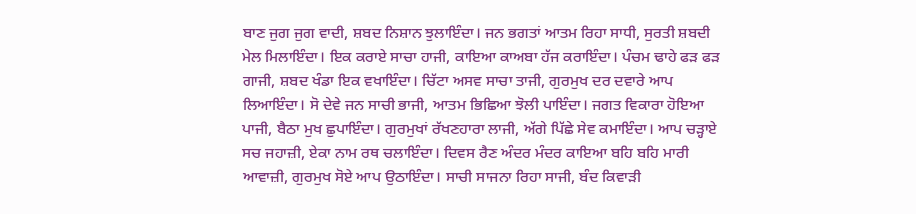ਬਾਣ ਜੁਗ ਜੁਗ ਵਾਦੀ, ਸ਼ਬਦ ਨਿਸ਼ਾਨ ਝੁਲਾਇੰਦਾ। ਜਨ ਭਗਤਾਂ ਆਤਮ ਰਿਹਾ ਸਾਧੀ, ਸੁਰਤੀ ਸ਼ਬਦੀ ਮੇਲ ਮਿਲਾਇੰਦਾ। ਇਕ ਕਰਾਏ ਸਾਚਾ ਹਾਜੀ, ਕਾਇਆ ਕਾਅਬਾ ਹੱਜ ਕਰਾਇੰਦਾ। ਪੰਚਮ ਢਾਹੇ ਫੜ ਫੜ ਗਾਜੀ, ਸ਼ਬਦ ਖੰਡਾ ਇਕ ਵਖਾਇੰਦਾ। ਚਿੱਟਾ ਅਸਵ ਸਾਚਾ ਤਾਜੀ, ਗੁਰਮੁਖ ਦਰ ਦਵਾਰੇ ਆਪ ਲਿਆਇੰਦਾ। ਸੋ ਦੇਵੇ ਜਨ ਸਾਚੀ ਭਾਜੀ, ਆਤਮ ਭਿਛਿਆ ਝੋਲੀ ਪਾਇੰਦਾ। ਜਗਤ ਵਿਕਾਰਾ ਹੋਇਆ ਪਾਜੀ, ਬੈਠਾ ਮੁਖ ਛੁਪਾਇੰਦਾ। ਗੁਰਮੁਖਾਂ ਰੱਖਣਹਾਰਾ ਲਾਜੀ, ਅੱਗੇ ਪਿੱਛੇ ਸੇਵ ਕਮਾਇੰਦਾ। ਆਪ ਚੜ੍ਹਾਏ ਸਚ ਜਹਾਜ਼ੀ, ਏਕਾ ਨਾਮ ਰਥ ਚਲਾਇੰਦਾ। ਦਿਵਸ ਰੈਣ ਅੰਦਰ ਮੰਦਰ ਕਾਇਆ ਬਹਿ ਬਹਿ ਮਾਰੀ ਆਵਾਜ਼ੀ, ਗੁਰਮੁਖ ਸੋਏ ਆਪ ਉਠਾਇੰਦਾ। ਸਾਚੀ ਸਾਜਨਾ ਰਿਹਾ ਸਾਜੀ, ਬੰਦ ਕਿਵਾੜੀ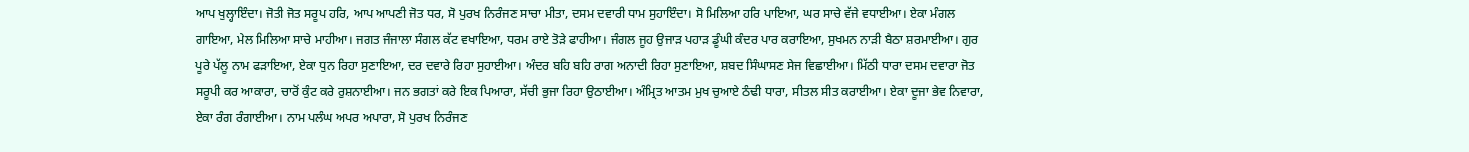ਆਪ ਖੁਲ੍ਹਾਇੰਦਾ। ਜੋਤੀ ਜੋਤ ਸਰੂਪ ਹਰਿ, ਆਪ ਆਪਣੀ ਜੋਤ ਧਰ, ਸੋ ਪੁਰਖ ਨਿਰੰਜਣ ਸਾਚਾ ਮੀਤਾ, ਦਸਮ ਦਵਾਰੀ ਧਾਮ ਸੁਹਾਇੰਦਾ। ਸੋ ਮਿਲਿਆ ਹਰਿ ਪਾਇਆ, ਘਰ ਸਾਚੇ ਵੱਜੇ ਵਧਾਈਆ। ਏਕਾ ਮੰਗਲ ਗਾਇਆ, ਮੇਲ ਮਿਲਿਆ ਸਾਚੇ ਮਾਹੀਆ। ਜਗਤ ਜੰਜਾਲਾ ਸੰਗਲ ਕੱਟ ਵਖਾਇਆ, ਧਰਮ ਰਾਏ ਤੋੜੇ ਫਾਹੀਆ। ਜੰਗਲ ਜੂਹ ਉਜਾੜ ਪਹਾੜ ਡੂੰਘੀ ਕੰਦਰ ਪਾਰ ਕਰਾਇਆ, ਸੁਖਮਨ ਨਾੜੀ ਬੈਠਾ ਸ਼ਰਮਾਈਆ। ਗੁਰ ਪੂਰੇ ਪੱਲੂ ਨਾਮ ਫੜਾਇਆ, ਏਕਾ ਧੁਨ ਰਿਹਾ ਸੁਣਾਇਆ, ਦਰ ਦਵਾਰੇ ਰਿਹਾ ਸੁਹਾਈਆ। ਅੰਦਰ ਬਹਿ ਬਹਿ ਰਾਗ ਅਨਾਦੀ ਰਿਹਾ ਸੁਣਾਇਆ, ਸ਼ਬਦ ਸਿੰਘਾਸਣ ਸੇਜ ਵਿਛਾਈਆ। ਮਿੱਠੀ ਧਾਰਾ ਦਸਮ ਦਵਾਰਾ ਜੋਤ ਸਰੂਪੀ ਕਰ ਆਕਾਰਾ, ਚਾਰੋਂ ਕੁੰਟ ਕਰੇ ਰੁਸ਼ਨਾਈਆ। ਜਨ ਭਗਤਾਂ ਕਰੇ ਇਕ ਪਿਆਰਾ, ਸੱਚੀ ਭੁਜਾ ਰਿਹਾ ਉਠਾਈਆ। ਅੰਮ੍ਰਿਤ ਆਤਮ ਮੁਖ ਚੁਆਏ ਠੰਢੀ ਧਾਰਾ, ਸੀਤਲ ਸੀਤ ਕਰਾਈਆ। ਏਕਾ ਦੂਜਾ ਭੇਵ ਨਿਵਾਰਾ, ਏਕਾ ਰੰਗ ਰੰਗਾਈਆ। ਨਾਮ ਪਲੰਘ ਅਪਰ ਅਪਾਰਾ, ਸੋ ਪੁਰਖ ਨਿਰੰਜਣ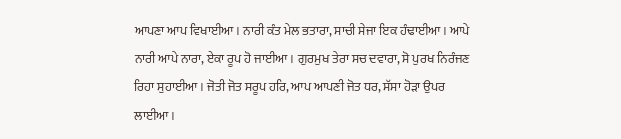ਆਪਣਾ ਆਪ ਵਿਖਾਈਆ। ਨਾਰੀ ਕੰਤ ਮੇਲ ਭਤਾਰਾ, ਸਾਚੀ ਸੇਜਾ ਇਕ ਹੰਢਾਈਆ। ਆਪੇ ਨਾਰੀ ਆਪੇ ਨਾਰਾ, ਏਕਾ ਰੂਪ ਹੋ ਜਾਈਆ। ਗੁਰਮੁਖ ਤੇਰਾ ਸਚ ਦਵਾਰਾ, ਸੋ ਪੁਰਖ ਨਿਰੰਜਣ ਰਿਹਾ ਸੁਹਾਈਆ। ਜੋਤੀ ਜੋਤ ਸਰੂਪ ਹਰਿ, ਆਪ ਆਪਣੀ ਜੋਤ ਧਰ, ਸੱਸਾ ਹੋੜਾ ਉਪਰ ਲਾਈਆ।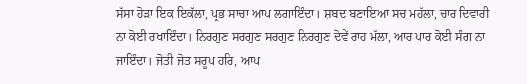ਸੱਸਾ ਹੋੜਾ ਇਕ ਇਕੱਲਾ, ਪ੍ਰਭ ਸਾਚਾ ਆਪ ਲਗਾਇੰਦਾ। ਸ਼ਬਦ ਬਣਾਇਆ ਸਚ ਮਹੱਲਾ, ਚਾਰ ਦਿਵਾਰੀ ਨਾ ਕੋਈ ਰਖਾਇੰਦਾ। ਨਿਰਗੁਣ ਸਰਗੁਣ ਸਰਗੁਣ ਨਿਰਗੁਣ ਦੋਵੇਂ ਰਾਹ ਮੱਲਾ, ਆਰ ਪਾਰ ਕੋਈ ਸੰਗ ਨਾ ਜਾਇੰਦਾ। ਜੋਤੀ ਜੋਤ ਸਰੂਪ ਹਰਿ, ਆਪ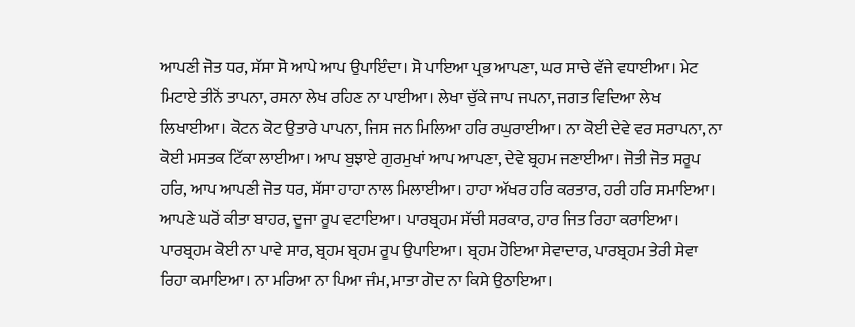ਆਪਣੀ ਜੋਤ ਧਰ, ਸੱਸਾ ਸੋ ਆਪੇ ਆਪ ਉਪਾਇੰਦਾ। ਸੋ ਪਾਇਆ ਪ੍ਰਭ ਆਪਣਾ, ਘਰ ਸਾਚੇ ਵੱਜੇ ਵਧਾਈਆ। ਮੇਟ ਮਿਟਾਏ ਤੀਨੋਂ ਤਾਪਨਾ, ਰਸਨਾ ਲੇਖ ਰਹਿਣ ਨਾ ਪਾਈਆ। ਲੇਖਾ ਚੁੱਕੇ ਜਾਪ ਜਪਨਾ, ਜਗਤ ਵਿਦਿਆ ਲੇਖ ਲਿਖਾਈਆ। ਕੋਟਨ ਕੋਟ ਉਤਾਰੇ ਪਾਪਨਾ, ਜਿਸ ਜਨ ਮਿਲਿਆ ਹਰਿ ਰਘੁਰਾਈਆ। ਨਾ ਕੋਈ ਦੇਵੇ ਵਰ ਸਰਾਪਨਾ, ਨਾ ਕੋਈ ਮਸਤਕ ਟਿੱਕਾ ਲਾਈਆ। ਆਪ ਬੁਝਾਏ ਗੁਰਮੁਖਾਂ ਆਪ ਆਪਣਾ, ਦੇਵੇ ਬ੍ਰਹਮ ਜਣਾਈਆ। ਜੋਤੀ ਜੋਤ ਸਰੂਪ ਹਰਿ, ਆਪ ਆਪਣੀ ਜੋਤ ਧਰ, ਸੱਸਾ ਹਾਹਾ ਨਾਲ ਮਿਲਾਈਆ। ਹਾਹਾ ਅੱਖਰ ਹਰਿ ਕਰਤਾਰ, ਹਰੀ ਹਰਿ ਸਮਾਇਆ। ਆਪਣੇ ਘਰੋਂ ਕੀਤਾ ਬਾਹਰ, ਦੂਜਾ ਰੂਪ ਵਟਾਇਆ। ਪਾਰਬ੍ਰਹਮ ਸੱਚੀ ਸਰਕਾਰ, ਹਾਰ ਜਿਤ ਰਿਹਾ ਕਰਾਇਆ। ਪਾਰਬ੍ਰਹਮ ਕੋਈ ਨਾ ਪਾਵੇ ਸਾਰ, ਬ੍ਰਹਮ ਬ੍ਰਹਮ ਰੂਪ ਉਪਾਇਆ। ਬ੍ਰਹਮ ਹੋਇਆ ਸੇਵਾਦਾਰ, ਪਾਰਬ੍ਰਹਮ ਤੇਰੀ ਸੇਵਾ ਰਿਹਾ ਕਮਾਇਆ। ਨਾ ਮਰਿਆ ਨਾ ਪਿਆ ਜੰਮ, ਮਾਤਾ ਗੋਦ ਨਾ ਕਿਸੇ ਉਠਾਇਆ।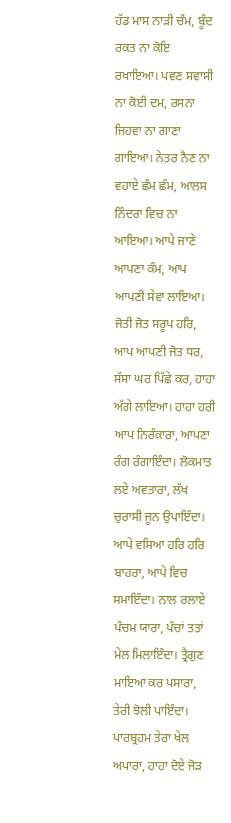ਹੱਡ ਮਾਸ ਨਾੜੀ ਚੰਮ, ਬੂੰਦ ਰਕਤ ਨਾ ਕੋਇ ਰਖਾਇਆ। ਪਵਣ ਸਵਾਸੀ ਨਾ ਕੋਈ ਦਮ, ਰਸਨਾ ਜਿਹਵਾ ਨਾ ਗਾਣਾ ਗਾਇਆ। ਨੇਤਰ ਨੈਣ ਨਾ ਵਹਾਏ ਛੰਮ ਛੰਮ, ਆਲਸ ਨਿੰਦਰਾ ਵਿਚ ਨਾ ਆਇਆ। ਆਪੇ ਜਾਣੇ ਆਪਣਾ ਕੰਮ, ਆਪ ਆਪਣੀ ਸੇਵਾ ਲਾਇਆ। ਜੋਤੀ ਜੋਤ ਸਰੂਪ ਹਰਿ, ਆਪ ਆਪਣੀ ਜੋਤ ਧਰ, ਸੱਸਾ ਘਰ ਪਿੱਛੇ ਕਰ, ਹਾਹਾ ਅੱਗੇ ਲਾਇਆ। ਹਾਹਾ ਹਰੀ ਆਪ ਨਿਰੰਕਾਰਾ, ਆਪਣਾ ਰੰਗ ਰੰਗਾਇੰਦਾ। ਲੋਕਮਾਤ ਲਏ ਅਵਤਾਰਾ, ਲੱਖ ਚੁਰਾਸੀ ਜੂਨ ਉਪਾਇੰਦਾ। ਆਪੇ ਵਸਿਆ ਹਰਿ ਹਰਿ ਬਾਹਰਾ, ਆਪੇ ਵਿਚ ਸਮਾਇੰਦਾ। ਨਾਲ ਰਲਾਏ ਪੰਚਮ ਯਾਰਾ, ਪੰਚਾਂ ਤਤਾਂ ਮੇਲ ਮਿਲਾਇੰਦਾ। ਤ੍ਰੈਗੁਣ ਮਾਇਆ ਕਰ ਪਸਾਰਾ, ਤੇਰੀ ਝੋਲੀ ਪਾਇੰਦਾ। ਪਾਰਬ੍ਰਹਮ ਤੇਰਾ ਖੇਲ ਅਪਾਰਾ, ਹਾਹਾ ਦੋਏ ਜੋੜ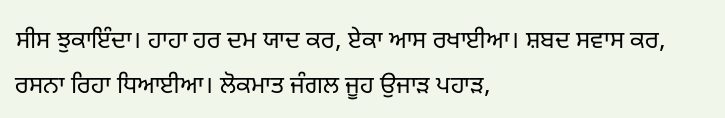ਸੀਸ ਝੁਕਾਇੰਦਾ। ਹਾਹਾ ਹਰ ਦਮ ਯਾਦ ਕਰ, ਏਕਾ ਆਸ ਰਖਾਈਆ। ਸ਼ਬਦ ਸਵਾਸ ਕਰ, ਰਸਨਾ ਰਿਹਾ ਧਿਆਈਆ। ਲੋਕਮਾਤ ਜੰਗਲ ਜੂਹ ਉਜਾੜ ਪਹਾੜ,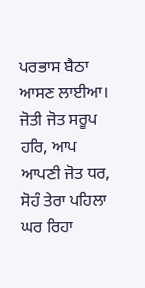ਪਰਭਾਸ ਬੈਠਾ ਆਸਣ ਲਾਈਆ। ਜੋਤੀ ਜੋਤ ਸਰੂਪ ਹਰਿ, ਆਪ ਆਪਣੀ ਜੋਤ ਧਰ, ਸੋਹੰ ਤੇਰਾ ਪਹਿਲਾ ਘਰ ਰਿਹਾ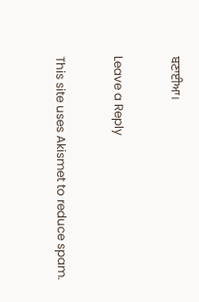ਬਣਾਈਆ।

Leave a Reply

This site uses Akismet to reduce spam.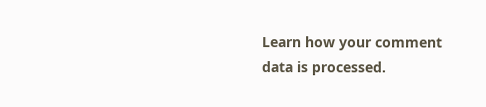Learn how your comment data is processed.